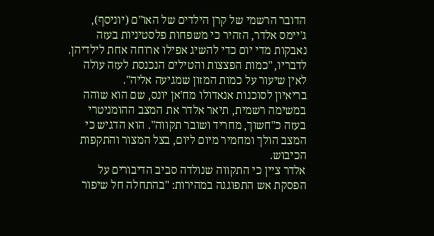הדובר הרשמי של קרן הילדים של האו"ם (יוניסף), ג'יימס אלדר, הזהיר כי משפחות פלסטיניות בעזה נאבקות מדי יום כדי להשיג אפילו ארוחה אחת לילדיהן. לדבריו, "כמות הפצצות והטילים הנכנסת לעזה עולה לאין שיעור על כמות המזון שמגיעה אליה".
בריאיון לסוכנות אנאדולו מח'אן יונס, שם הוא שוהה במשימה רשמית, תיאר אלדר את המצב ההומניטרי בעזה כ"חשוך, מחריד ושובר תקווה". הוא הדגיש כי המצב הולך ומחמיר מיום ליום, בצל המצור והתקפות הכיבוש.
אלדר ציין כי התקווה שנולדה סביב הדיבורים על הפסקת אש התפוגגה במהירות: "בהתחלה חל שיפור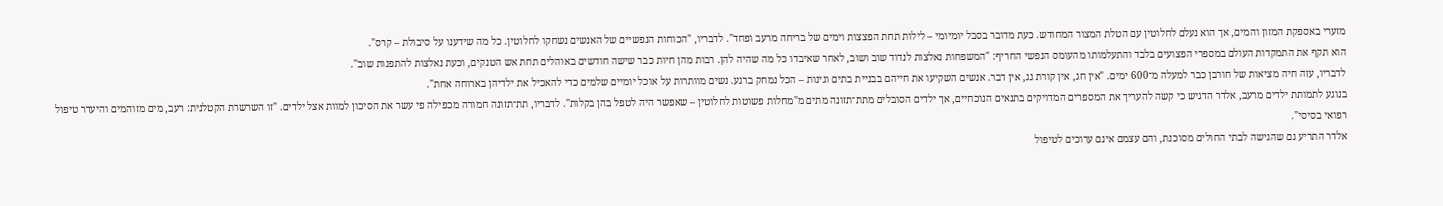מזערי באספקת המזון והמים, אך הוא נעלם לחלוטין עם הטלת המצור המחודש. כעת מדובר בסבל יומיומי – לילות תחת הפצצות וימים של בריחה מרעב ופחד". לדבריו, "הכוחות הנפשיים של האנשים נשחקו לחלוטין. כל מה שידענו על סיבולת – קרס".
הוא תקף את התמקדות העולם במספרי הפצועים בלבד והתעלמותו מהעומס הנפשי החריף: "המשפחות נאלצות לנדוד שוב ושוב, לאחר שאיבדו כל מה שהיה להן. רבות מהן חיות כבר שישה חודשים באוהלים תחת אש הטנקים, וכעת נאלצות להתפנות שוב".
לדבריו, עזה חיה מציאות של חורבן כבר למעלה מ־600 ימים. "אין חג, אין קורת גג, אין דבר. אנשים השקיעו את חייהם בבניית בתים וגינות – הכל נמחק ברגע. נשים מוותרות על אוכל יומיים שלמים כדי להאכיל את ילדיהן בארוחה אחת".
בנוגע לתמותת ילדים מרעב, אלדר הדגיש כי קשה להעריך את המספרים המדויקים בתנאים הנוכחיים, אך ילדים הסובלים מתת־תזונה מתים מ"מחלות פשוטות לחלוטין – שאפשר היה לטפל בהן בקלות". לדבריו, תת־תזונה חמורה מכפילה פי עשר את הסיכון למוות אצל ילדים. "זו השרשרת הקטלנית: רעב, מים מזוהמים והיעדר טיפול רפואי בסיסי".
אלדר התריע גם שהגישה לבתי החולים מסוכנת, והם עצמם אינם ערוכים לטיפול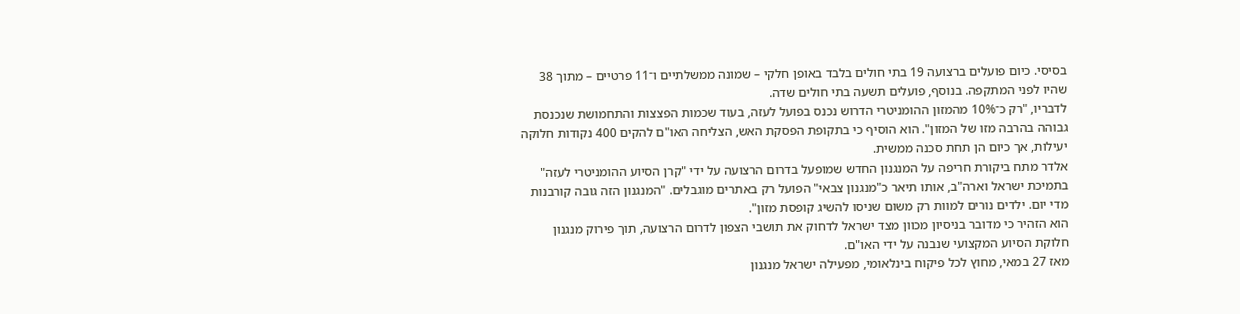בסיסי. כיום פועלים ברצועה 19 בתי חולים בלבד באופן חלקי – שמונה ממשלתיים ו־11 פרטיים – מתוך 38 שהיו לפני המתקפה. בנוסף, פועלים תשעה בתי חולים שדה.
לדבריו, "רק כ־10% מהמזון ההומניטרי הדרוש נכנס בפועל לעזה, בעוד שכמות הפצצות והתחמושת שנכנסת גבוהה בהרבה מזו של המזון". הוא הוסיף כי בתקופת הפסקת האש, הצליחה האו"ם להקים 400 נקודות חלוקה יעילות, אך כיום הן תחת סכנה ממשית.
אלדר מתח ביקורת חריפה על המנגנון החדש שמופעל בדרום הרצועה על ידי "קרן הסיוע ההומניטרי לעזה" בתמיכת ישראל וארה"ב, אותו תיאר כ"מנגנון צבאי" הפועל רק באתרים מוגבלים. "המנגנון הזה גובה קורבנות מדי יום. ילדים נורים למוות רק משום שניסו להשיג קופסת מזון".
הוא הזהיר כי מדובר בניסיון מכוון מצד ישראל לדחוק את תושבי הצפון לדרום הרצועה, תוך פירוק מנגנון חלוקת הסיוע המקצועי שנבנה על ידי האו"ם.
מאז 27 במאי, מחוץ לכל פיקוח בינלאומי, מפעילה ישראל מנגנון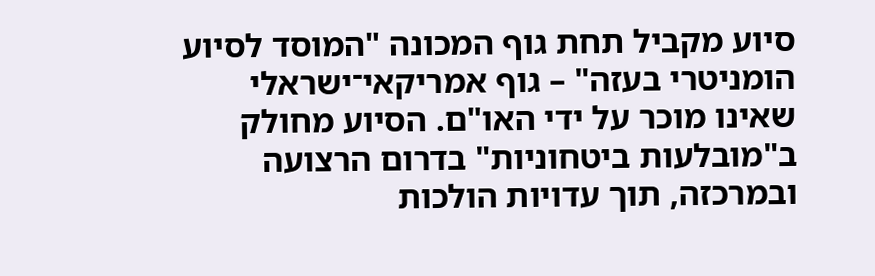סיוע מקביל תחת גוף המכונה "המוסד לסיוע הומניטרי בעזה" – גוף אמריקאי־ישראלי שאינו מוכר על ידי האו"ם. הסיוע מחולק ב"מובלעות ביטחוניות" בדרום הרצועה ובמרכזה, תוך עדויות הולכות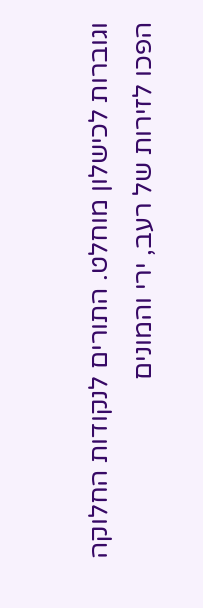וגוברות לכישלון מוחלט. התורים לנקודות החלוקה הפכו לזירות של רעב, ירי והמונים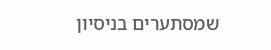שמסתערים בניסיון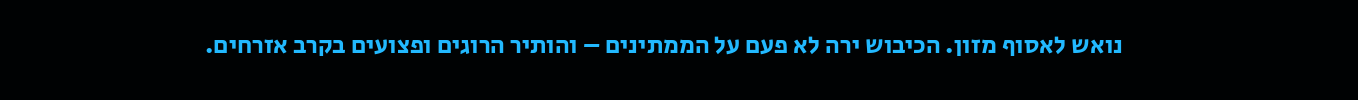נואש לאסוף מזון. הכיבוש ירה לא פעם על הממתינים – והותיר הרוגים ופצועים בקרב אזרחים.